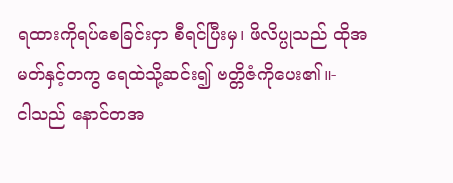ရထားကိုရပ်စေခြင်းငှာ စီရင်ပြီးမှ၊ ဖိလိပ္ပုသည် ထိုအမတ်နှင့်တကွ ရေထဲသို့ဆင်း၍ ဗတ္တိဇံကိုပေး၏။-
ငါသည် နောင်တအ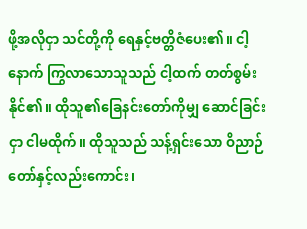ဖို့အလိုငှာ သင်တို့ကို ရေနှင့်ဗတ္တိဇံပေး၏။ ငါ့နောက် ကြွလာသောသူသည် ငါ့ထက် တတ်စွမ်းနိုင်၏။ ထိုသူ၏ခြေနင်းတော်ကိုမျှ ဆောင်ခြင်းငှာ ငါမထိုက်။ ထိုသူသည် သန့်ရှင်းသော ဝိညာဉ်တော်နှင့်လည်းကောင်း၊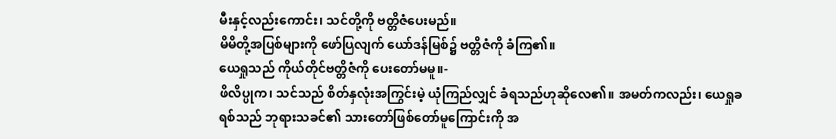မီးနှင့်လည်းကောင်း၊ သင်တို့ကို ဗတ္တိဇံပေးမည်။
မိမိတို့အပြစ်များကို ဖော်ပြလျက် ယော်ဒန်မြစ်၌ ဗတ္တိဇံကို ခံကြ၏။
ယေရှုသည် ကိုယ်တိုင်ဗတ္တိဇံကို ပေးတော်မမူ။-
ဖိလိပ္ပုက၊ သင်သည် စိတ်နှလုံးအကြွင်းမဲ့ ယုံကြည်လျှင် ခံရသည်ဟုဆိုလေ၏။ အမတ်ကလည်း၊ ယေရှုခရစ်သည် ဘုရားသခင်၏ သားတော်ဖြစ်တော်မူကြောင်းကို အ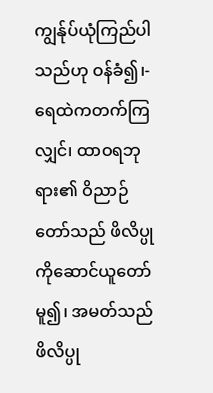ကျွန်ုပ်ယုံကြည်ပါသည်ဟု ဝန်ခံ၍၊-
ရေထဲကတက်ကြလျှင်၊ ထာဝရဘုရား၏ ဝိညာဉ်တော်သည် ဖိလိပ္ပုကိုဆောင်ယူတော်မူ၍၊ အမတ်သည် ဖိလိပ္ပု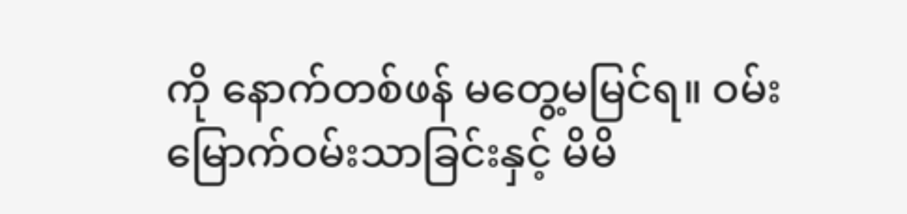ကို နောက်တစ်ဖန် မတွေ့မမြင်ရ။ ဝမ်းမြောက်ဝမ်းသာခြင်းနှင့် မိမိ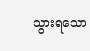သွားရသော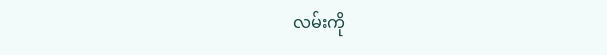လမ်းကို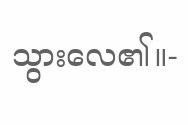သွားလေ၏။-